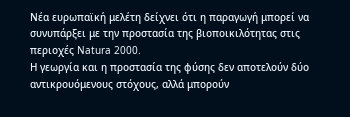Νέα ευρωπαϊκή μελέτη δείχνει ότι η παραγωγή μπορεί να συνυπάρξει με την προστασία της βιοποικιλότητας στις περιοχές Natura 2000.
Η γεωργία και η προστασία της φύσης δεν αποτελούν δύο αντικρουόμενους στόχους, αλλά μπορούν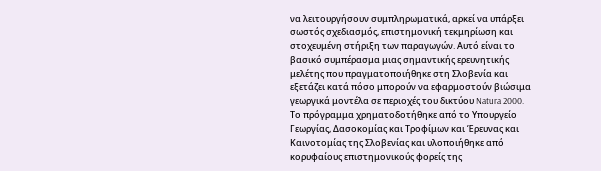να λειτουργήσουν συμπληρωματικά, αρκεί να υπάρξει σωστός σχεδιασμός, επιστημονική τεκμηρίωση και στοχευμένη στήριξη των παραγωγών. Αυτό είναι το βασικό συμπέρασμα μιας σημαντικής ερευνητικής μελέτης που πραγματοποιήθηκε στη Σλοβενία και εξετάζει κατά πόσο μπορούν να εφαρμοστούν βιώσιμα γεωργικά μοντέλα σε περιοχές του δικτύου Natura 2000.
Το πρόγραμμα χρηματοδοτήθηκε από το Υπουργείο Γεωργίας, Δασοκομίας και Τροφίμων και Έρευνας και Καινοτομίας της Σλοβενίας και υλοποιήθηκε από κορυφαίους επιστημονικούς φορείς της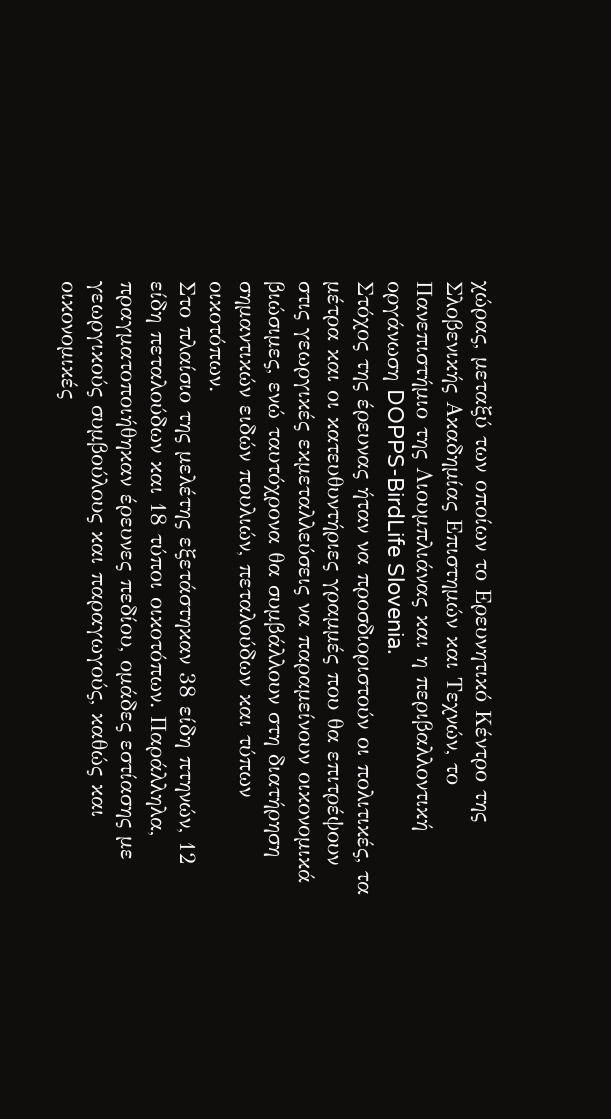χώρας, μεταξύ των οποίων το Ερευνητικό Κέντρο της Σλοβενικής Ακαδημίας Επιστημών και Τεχνών, το Πανεπιστήμιο της Λιουμπλιάνας και η περιβαλλοντική οργάνωση DOPPS-BirdLife Slovenia.
Στόχος της έρευνας ήταν να προσδιοριστούν οι πολιτικές, τα μέτρα και οι κατευθυντήριες γραμμές που θα επιτρέψουν στις γεωργικές εκμεταλλεύσεις να παραμείνουν οικονομικά βιώσιμες, ενώ ταυτόχρονα θα συμβάλλουν στη διατήρηση σημαντικών ειδών πουλιών, πεταλούδων και τύπων οικοτόπων.
Στο πλαίσιο της μελέτης εξετάστηκαν 38 είδη πτηνών, 12 είδη πεταλούδων και 18 τύποι οικοτόπων. Παράλληλα, πραγματοποιήθηκαν έρευνες πεδίου, ομάδες εστίασης με γεωργικούς συμβούλους και παραγωγούς, καθώς και οικονομικές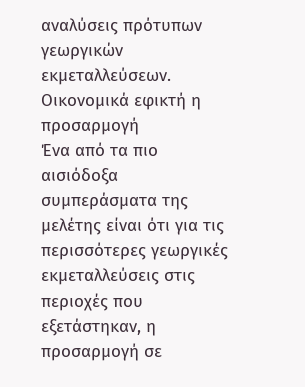αναλύσεις πρότυπων γεωργικών εκμεταλλεύσεων.
Οικονομικά εφικτή η προσαρμογή
Ένα από τα πιο αισιόδοξα συμπεράσματα της μελέτης είναι ότι για τις περισσότερες γεωργικές εκμεταλλεύσεις στις περιοχές που εξετάστηκαν, η προσαρμογή σε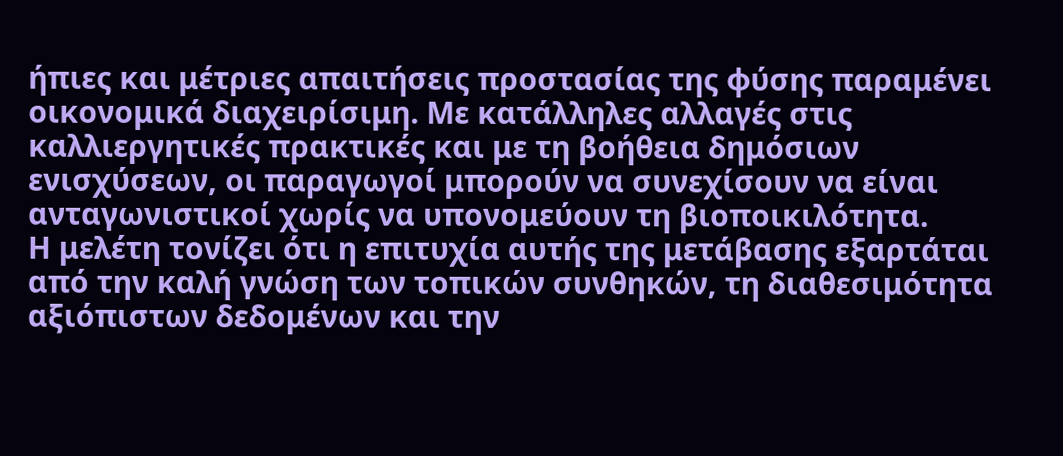ήπιες και μέτριες απαιτήσεις προστασίας της φύσης παραμένει οικονομικά διαχειρίσιμη. Με κατάλληλες αλλαγές στις καλλιεργητικές πρακτικές και με τη βοήθεια δημόσιων ενισχύσεων, οι παραγωγοί μπορούν να συνεχίσουν να είναι ανταγωνιστικοί χωρίς να υπονομεύουν τη βιοποικιλότητα.
Η μελέτη τονίζει ότι η επιτυχία αυτής της μετάβασης εξαρτάται από την καλή γνώση των τοπικών συνθηκών, τη διαθεσιμότητα αξιόπιστων δεδομένων και την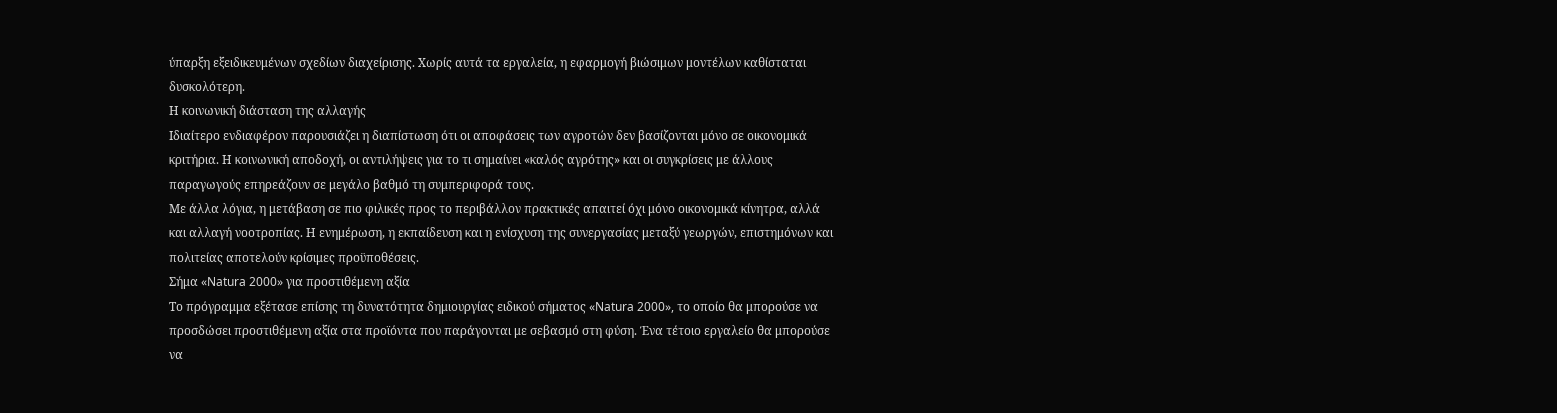ύπαρξη εξειδικευμένων σχεδίων διαχείρισης. Χωρίς αυτά τα εργαλεία, η εφαρμογή βιώσιμων μοντέλων καθίσταται δυσκολότερη.
Η κοινωνική διάσταση της αλλαγής
Ιδιαίτερο ενδιαφέρον παρουσιάζει η διαπίστωση ότι οι αποφάσεις των αγροτών δεν βασίζονται μόνο σε οικονομικά κριτήρια. Η κοινωνική αποδοχή, οι αντιλήψεις για το τι σημαίνει «καλός αγρότης» και οι συγκρίσεις με άλλους παραγωγούς επηρεάζουν σε μεγάλο βαθμό τη συμπεριφορά τους.
Με άλλα λόγια, η μετάβαση σε πιο φιλικές προς το περιβάλλον πρακτικές απαιτεί όχι μόνο οικονομικά κίνητρα, αλλά και αλλαγή νοοτροπίας. Η ενημέρωση, η εκπαίδευση και η ενίσχυση της συνεργασίας μεταξύ γεωργών, επιστημόνων και πολιτείας αποτελούν κρίσιμες προϋποθέσεις.
Σήμα «Natura 2000» για προστιθέμενη αξία
Το πρόγραμμα εξέτασε επίσης τη δυνατότητα δημιουργίας ειδικού σήματος «Natura 2000», το οποίο θα μπορούσε να προσδώσει προστιθέμενη αξία στα προϊόντα που παράγονται με σεβασμό στη φύση. Ένα τέτοιο εργαλείο θα μπορούσε να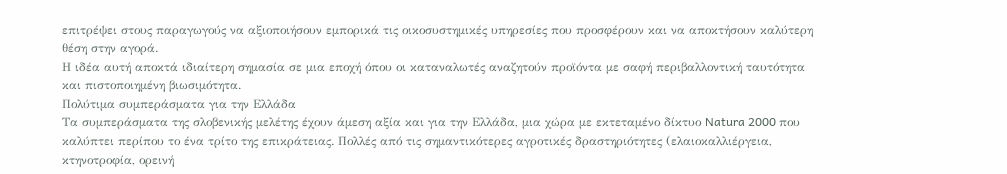επιτρέψει στους παραγωγούς να αξιοποιήσουν εμπορικά τις οικοσυστημικές υπηρεσίες που προσφέρουν και να αποκτήσουν καλύτερη θέση στην αγορά.
Η ιδέα αυτή αποκτά ιδιαίτερη σημασία σε μια εποχή όπου οι καταναλωτές αναζητούν προϊόντα με σαφή περιβαλλοντική ταυτότητα και πιστοποιημένη βιωσιμότητα.
Πολύτιμα συμπεράσματα για την Ελλάδα
Τα συμπεράσματα της σλοβενικής μελέτης έχουν άμεση αξία και για την Ελλάδα, μια χώρα με εκτεταμένο δίκτυο Natura 2000 που καλύπτει περίπου το ένα τρίτο της επικράτειας. Πολλές από τις σημαντικότερες αγροτικές δραστηριότητες (ελαιοκαλλιέργεια, κτηνοτροφία, ορεινή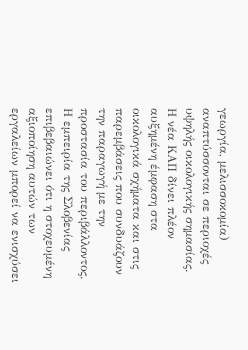γεωργία, μελισσοκομία) αναπτύσσονται σε περιοχές υψηλής οικολογικής σημασίας.
Η νέα ΚΑΠ δίνει πλέον αυξημένη έμφαση στα οικολογικά σχήματα και στις παρεμβάσεις που συνδυάζουν την παραγωγή με την προστασία του περιβάλλοντος. Η εμπειρία της Σλοβενίας επιβεβαιώνει ότι η στοχευμένη αξιοποίηση αυτών των εργαλείων μπορεί να ενισχύσει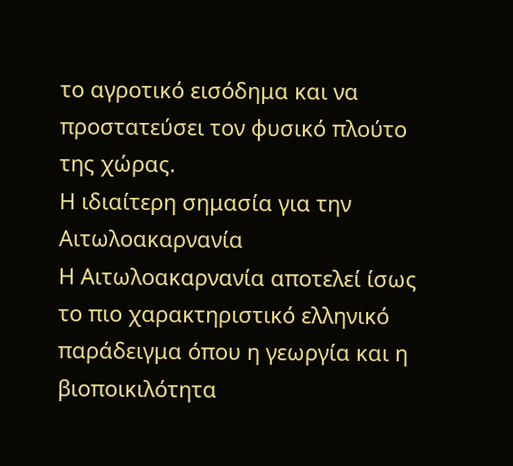το αγροτικό εισόδημα και να προστατεύσει τον φυσικό πλούτο της χώρας.
Η ιδιαίτερη σημασία για την Αιτωλοακαρνανία
Η Αιτωλοακαρνανία αποτελεί ίσως το πιο χαρακτηριστικό ελληνικό παράδειγμα όπου η γεωργία και η βιοποικιλότητα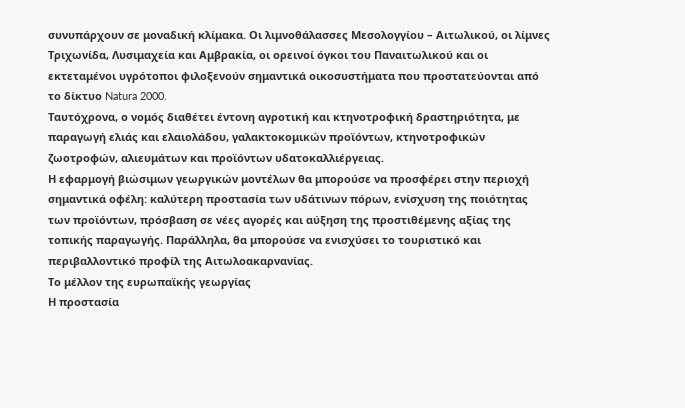συνυπάρχουν σε μοναδική κλίμακα. Οι λιμνοθάλασσες Μεσολογγίου – Αιτωλικού, οι λίμνες Τριχωνίδα, Λυσιμαχεία και Αμβρακία, οι ορεινοί όγκοι του Παναιτωλικού και οι εκτεταμένοι υγρότοποι φιλοξενούν σημαντικά οικοσυστήματα που προστατεύονται από το δίκτυο Natura 2000.
Ταυτόχρονα, ο νομός διαθέτει έντονη αγροτική και κτηνοτροφική δραστηριότητα, με παραγωγή ελιάς και ελαιολάδου, γαλακτοκομικών προϊόντων, κτηνοτροφικών ζωοτροφών, αλιευμάτων και προϊόντων υδατοκαλλιέργειας.
Η εφαρμογή βιώσιμων γεωργικών μοντέλων θα μπορούσε να προσφέρει στην περιοχή σημαντικά οφέλη: καλύτερη προστασία των υδάτινων πόρων, ενίσχυση της ποιότητας των προϊόντων, πρόσβαση σε νέες αγορές και αύξηση της προστιθέμενης αξίας της τοπικής παραγωγής. Παράλληλα, θα μπορούσε να ενισχύσει το τουριστικό και περιβαλλοντικό προφίλ της Αιτωλοακαρνανίας.
Το μέλλον της ευρωπαϊκής γεωργίας
Η προστασία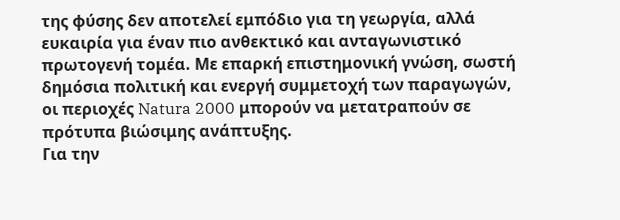της φύσης δεν αποτελεί εμπόδιο για τη γεωργία, αλλά ευκαιρία για έναν πιο ανθεκτικό και ανταγωνιστικό πρωτογενή τομέα. Με επαρκή επιστημονική γνώση, σωστή δημόσια πολιτική και ενεργή συμμετοχή των παραγωγών, οι περιοχές Natura 2000 μπορούν να μετατραπούν σε πρότυπα βιώσιμης ανάπτυξης.
Για την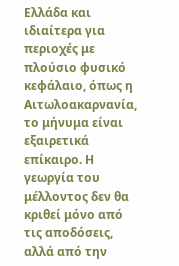Ελλάδα και ιδιαίτερα για περιοχές με πλούσιο φυσικό κεφάλαιο, όπως η Αιτωλοακαρνανία, το μήνυμα είναι εξαιρετικά επίκαιρο. Η γεωργία του μέλλοντος δεν θα κριθεί μόνο από τις αποδόσεις, αλλά από την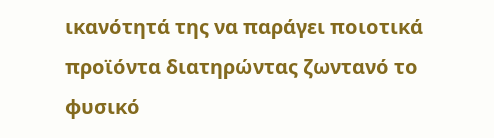ικανότητά της να παράγει ποιοτικά προϊόντα διατηρώντας ζωντανό το φυσικό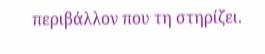περιβάλλον που τη στηρίζει.